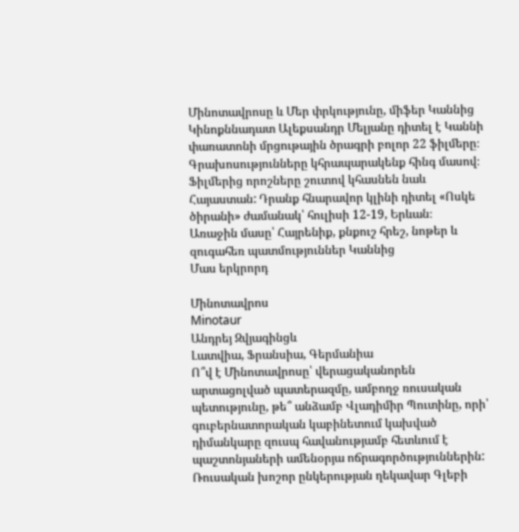Մինոտավրոսը և Մեր փրկությունը, միֆեր Կաննից
Կինոքննադատ Ալեքսանդր Մելյանը դիտել է Կաննի փառատոնի մրցութային ծրագրի բոլոր 22 ֆիլմերը։ Գրախոսությունները կհրապարակենք հինգ մասով։ Ֆիլմերից որոշները շուտով կհասնեն նաև Հայաստան: Դրանք հնարավոր կլինի դիտել «Ոսկե ծիրանի» ժամանակ՝ հուլիսի 12-19, Երևան։
Առաջին մասը՝ Հայրենիք, քնքուշ հրեշ, նոթեր և զուգահեռ պատմություններ Կաննից
Մաս երկրորդ

Մինոտավրոս
Minotaur
Անդրեյ Զվյագինցև
Լատվիա, Ֆրանսիա, Գերմանիա
Ո՞վ է Մինոտավրոսը՝ վերացականորեն արտացոլված պատերազմը, ամբողջ ռուսական պետությունը, թե՞ անձամբ Վլադիմիր Պուտինը, որի՝ գուբերնատորական կաբինետում կախված դիմանկարը զուսպ հավանությամբ հետևում է պաշտոնյաների ամենօրյա ոճրագործություններին:
Ռուսական խոշոր ընկերության ղեկավար Գլեբի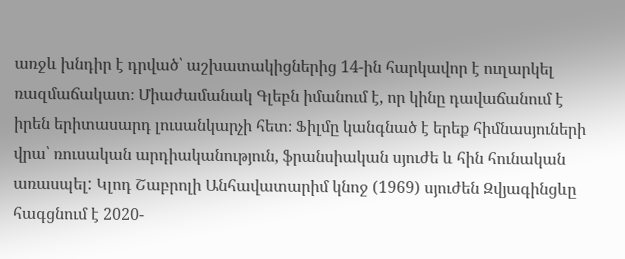առջև խնդիր է դրված՝ աշխատակիցներից 14-ին հարկավոր է ուղարկել ռազմաճակատ։ Միաժամանակ Գլեբն իմանում է, որ կինը դավաճանում է իրեն երիտասարդ լուսանկարչի հետ։ Ֆիլմը կանգնած է երեք հիմնասյուների վրա՝ ռուսական արդիականություն, ֆրանսիական սյուժե և հին հունական առասպել: Կլոդ Շաբրոլի Անհավատարիմ կնոջ (1969) սյուժեն Զվյագինցևը հագցնում է 2020-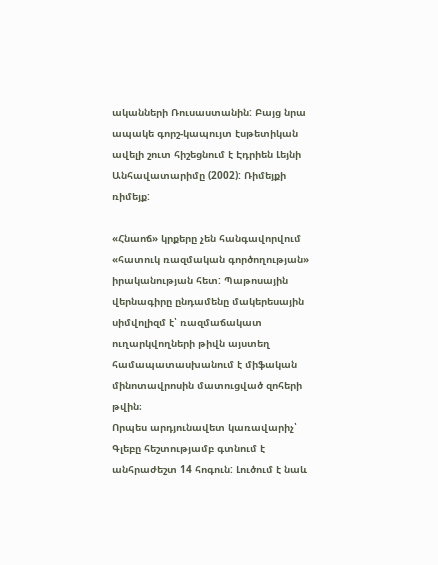ականների Ռուսաստանին: Բայց նրա ապակե գորշ-կապույտ էսթետիկան ավելի շուտ հիշեցնում է Էդրիեն Լեյնի Անհավատարիմը (2002): Ռիմեյքի ռիմեյք:

«Հնաոճ» կրքերը չեն հանգավորվում «հատուկ ռազմական գործողության» իրականության հետ: Պաթոսային վերնագիրը ընդամենը մակերեսային սիմվոլիզմ է՝ ռազմաճակատ ուղարկվողների թիվն այստեղ համապատասխանում է միֆական մինոտավրոսին մատուցված զոհերի թվին։
Որպես արդյունավետ կառավարիչ՝ Գլեբը հեշտությամբ գտնում է անհրաժեշտ 14 հոգուն: Լուծում է նաև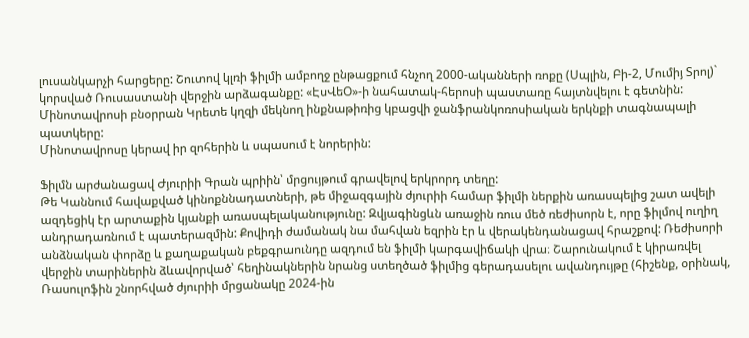լուսանկարչի հարցերը: Շուտով կլռի ֆիլմի ամբողջ ընթացքում հնչող 2000-ականների ռոքը (Սպլին, Բի-2, Մումիյ Տրոլ)` կորսված Ռուսաստանի վերջին արձագանքը: «ԷսՎեՕ»-ի նահատակ-հերոսի պաստառը հայտնվելու է գետնին: Մինոտավրոսի բնօրրան Կրետե կղզի մեկնող ինքնաթիռից կբացվի ջանֆրանկոռոսիական երկնքի տագնապալի պատկերը:
Մինոտավրոսը կերավ իր զոհերին և սպասում է նորերին:

Ֆիլմն արժանացավ Ժյուրիի Գրան պրիին՝ մրցույթում գրավելով երկրորդ տեղը:
Թե Կաննում հավաքված կինոքննադատների, թե միջազգային ժյուրիի համար ֆիլմի ներքին առասպելից շատ ավելի ազդեցիկ էր արտաքին կյանքի առասպելականությունը: Զվյագինցևն առաջին ռուս մեծ ռեժիսորն է, որը ֆիլմով ուղիղ անդրադառնում է պատերազմին: Քովիդի ժամանակ նա մահվան եզրին էր և վերակենդանացավ հրաշքով: Ռեժիսորի անձնական փորձը և քաղաքական բեքգրաունդը ազդում են ֆիլմի կարգավիճակի վրա։ Շարունակում է կիրառվել վերջին տարիներին ձևավորված՝ հեղինակներին նրանց ստեղծած ֆիլմից գերադասելու ավանդույթը (հիշենք, օրինակ, Ռասուլոֆին շնորհված ժյուրիի մրցանակը 2024-ին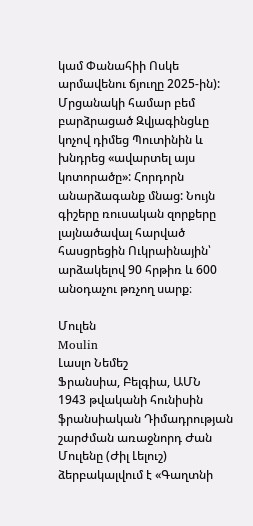կամ Փանահիի Ոսկե արմավենու ճյուղը 2025-ին):
Մրցանակի համար բեմ բարձրացած Զվյագինցևը կոչով դիմեց Պուտինին և խնդրեց «ավարտել այս կոտորածը»: Հորդորն անարձագանք մնաց: Նույն գիշերը ռուսական զորքերը լայնածավալ հարված հասցրեցին Ուկրաինային՝ արձակելով 90 հրթիռ և 600 անօդաչու թռչող սարք։

Մուլեն
Moulin
Լասլո Նեմեշ
Ֆրանսիա, Բելգիա, ԱՄՆ
1943 թվականի հունիսին ֆրանսիական Դիմադրության շարժման առաջնորդ Ժան Մուլենը (Ժիլ Լելուշ) ձերբակալվում է «Գաղտնի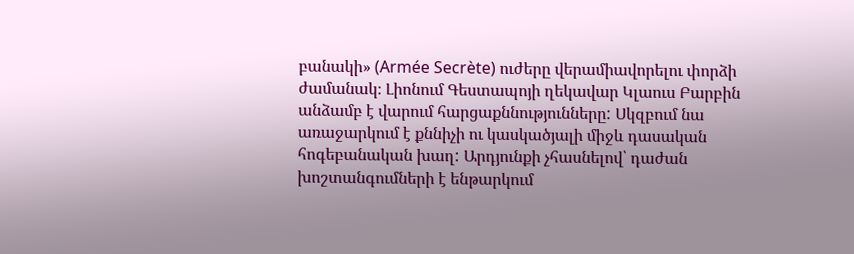բանակի» (Armée Secrète) ուժերը վերամիավորելու փորձի ժամանակ։ Լիոնում Գեստապոյի ղեկավար Կլաուս Բարբին անձամբ է վարում հարցաքննությունները: Սկզբում նա առաջարկում է քննիչի ու կասկածյալի միջև դասական հոգեբանական խաղ: Արդյունքի չհասնելով՝ դաժան խոշտանգումների է ենթարկում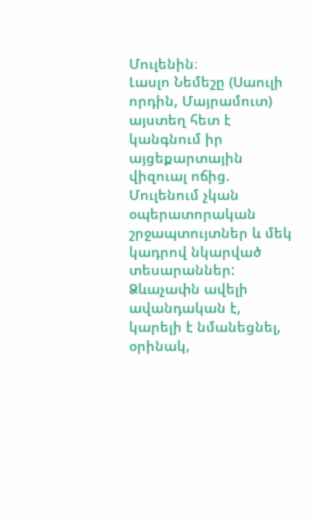Մուլենին։
Լասլո Նեմեշը (Սաուլի որդին, Մայրամուտ) այստեղ հետ է կանգնում իր այցեքարտային վիզուալ ոճից. Մուլենում չկան օպերատորական շրջապտույտներ և մեկ կադրով նկարված տեսարաններ: Ձևաչափն ավելի ավանդական է, կարելի է նմանեցնել, օրինակ,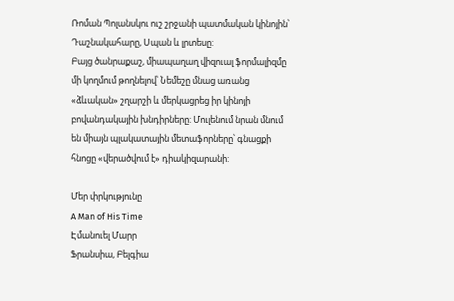Ռոման Պոլանսկու ուշ շրջանի պատմական կինոյին՝ Դաշնակահարը, Սպան և լրտեսը:
Բայց ծանրաքաշ, միապաղաղ վիզուալ ֆորմալիզմը մի կողմում թողնելով՝ Նեմեշը մնաց առանց «ձևական» շղարշի և մերկացրեց իր կինոյի բովանդակային խնդիրները: Մուլենում նրան մնում են միայն պլակատային մետաֆորները՝ գնացքի հնոցը «վերածվում է» դիակիզարանի:

Մեր փրկությունը
A Man of His Time
Էմանուել Մարր
Ֆրանսիա, Բելգիա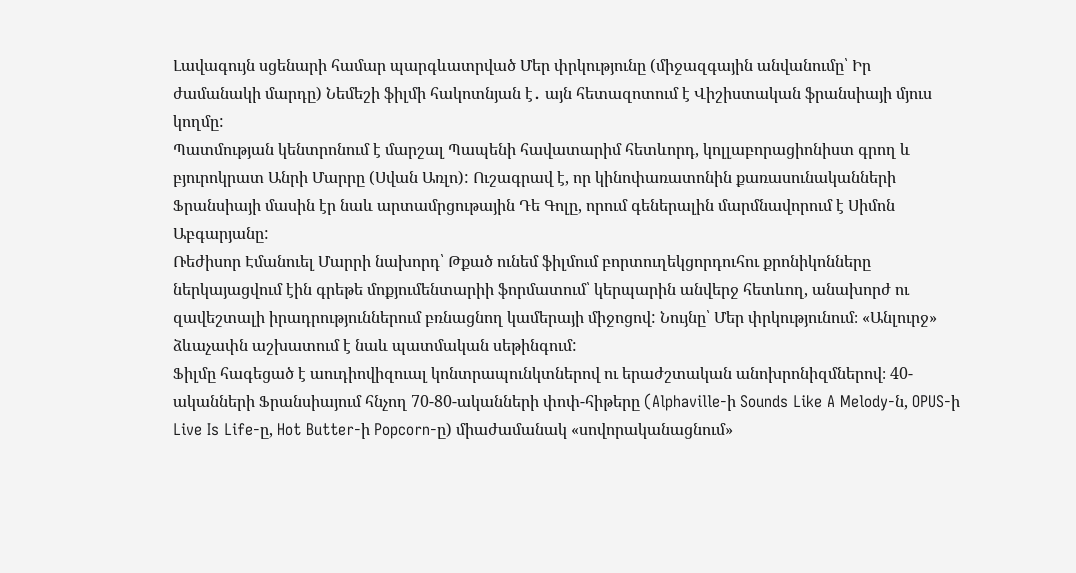Լավագույն սցենարի համար պարգևատրված Մեր փրկությունը (միջազգային անվանումը՝ Իր ժամանակի մարդը) Նեմեշի ֆիլմի հակոտնյան է․ այն հետազոտում է Վիշիստական ֆրանսիայի մյուս կողմը:
Պատմության կենտրոնում է մարշալ Պապենի հավատարիմ հետևորդ, կոլլաբորացիոնիստ գրող և բյուրոկրատ Անրի Մարրը (Սվան Առլո): Ուշագրավ է, որ կինոփառատոնին քառասունականների Ֆրանսիայի մասին էր նաև արտամրցութային Դե Գոլը, որում գեներալին մարմնավորում է Սիմոն Աբգարյանը:
Ռեժիսոր Էմանուել Մարրի նախորդ՝ Թքած ունեմ ֆիլմում բորտուղեկցորդուհու քրոնիկոնները ներկայացվում էին գրեթե մոքյումենտարիի ֆորմատում՝ կերպարին անվերջ հետևող, անախորժ ու զավեշտալի իրադրություններում բռնացնող կամերայի միջոցով: Նույնը՝ Մեր փրկությունում։ «Անլուրջ» ձևաչափն աշխատում է նաև պատմական սեթինգում:
Ֆիլմը հագեցած է աուդիովիզուալ կոնտրապունկտներով ու երաժշտական անոխրոնիզմներով։ 40-ականների Ֆրանսիայում հնչող 70-80-ականների փոփ-հիթերը (Alphaville-ի Sounds Like A Melody-ն, OPUS-ի Live Is Life-ը, Hot Butter-ի Popcorn-ը) միաժամանակ «սովորականացնում»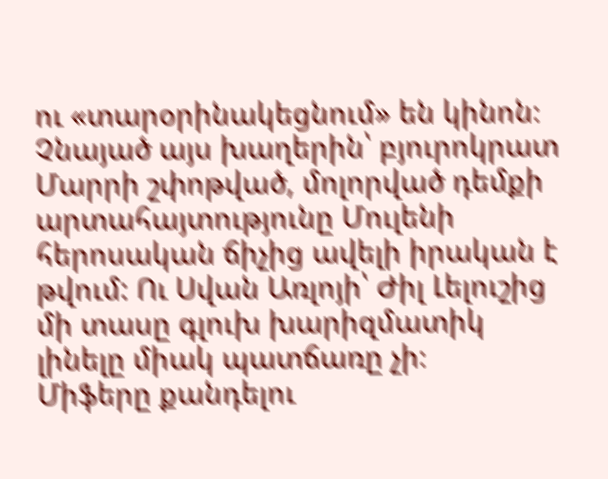ու «տարօրինակեցնում» են կինոն։
Չնայած այս խաղերին՝ բյուրոկրատ Մարրի շփոթված, մոլորված դեմքի արտահայտությունը Մուլենի հերոսական ճիչից ավելի իրական է թվում: Ու Սվան Առլոյի՝ Ժիլ Լելուշից մի տասը գլուխ խարիզմատիկ լինելը միակ պատճառը չի։
Միֆերը քանդելու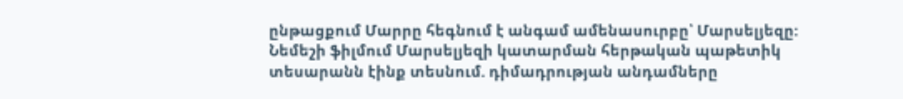ընթացքում Մարրը հեգնում է անգամ ամենասուրբը՝ Մարսելյեզը: Նեմեշի ֆիլմում Մարսելյեզի կատարման հերթական պաթետիկ տեսարանն էինք տեսնում. դիմադրության անդամները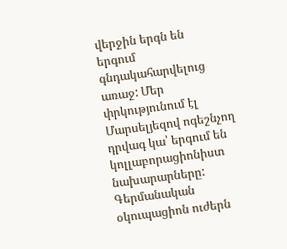վերջին երգն են երգում գնդակահարվելուց առաջ: Մեր փրկությունում էլ Մարսելյեզով ոգեշնչող դրվագ կա՝ երգում են կոլլաբորացիոնիստ նախարարները:
Գերմանական օկուպացիոն ուժերն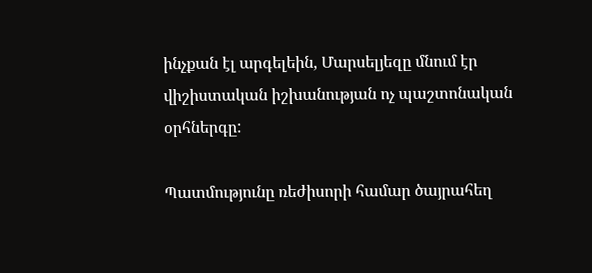ինչքան էլ արգելեին, Մարսելյեզը մնում էր վիշիստական իշխանության ոչ պաշտոնական օրհներգը:

Պատմությունը ռեժիսորի համար ծայրահեղ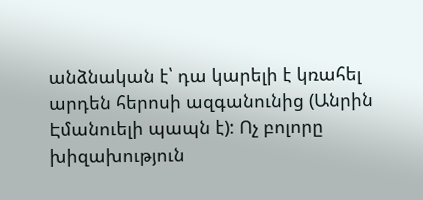անձնական է՝ դա կարելի է կռահել արդեն հերոսի ազգանունից (Անրին Էմանուելի պապն է): Ոչ բոլորը խիզախություն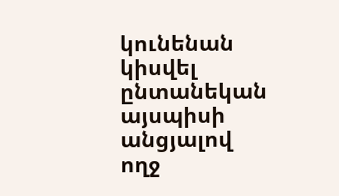կունենան կիսվել ընտանեկան այսպիսի անցյալով ողջ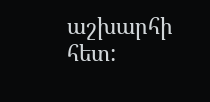աշխարհի հետ: